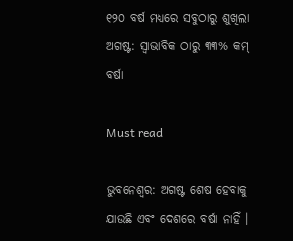୧୨୦ ବର୍ଷ ମଧ୍ୟରେ ସବୁଠାରୁ ଶୁଖିଲା ଅଗଷ୍ଟ: ସ୍ୱାଭାବିକ ଠାରୁ ୩୩% କମ୍ ବର୍ଷା

Must read

ଭୁବନେଶ୍ୱର: ଅଗଷ୍ଟ ଶେଷ ହେବାକୁ ଯାଉଛି ଏବଂ ଦେଶରେ ବର୍ଷା ନାହିଁ ।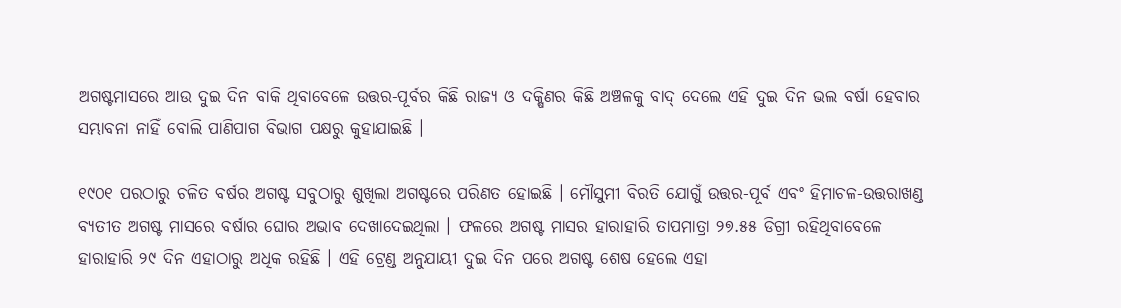ଅଗଷ୍ଟମାସରେ ଆଉ ଦୁଇ ଦିନ ବାକି ଥିବାବେଳେ ଉତ୍ତର-ପୂର୍ବର କିଛି ରାଜ୍ୟ ଓ ଦକ୍ଷିଣର କିଛି ଅଞ୍ଚଳକୁ ବାଦ୍ ଦେଲେ ଏହି ଦୁଇ ଦିନ ଭଲ ବର୍ଷା ହେବାର ସମ୍ଭାବନା ନାହିଁ ବୋଲି ପାଣିପାଗ ବିଭାଗ ପକ୍ଷରୁ କୁହାଯାଇଛି ।

୧୯୦୧ ପରଠାରୁ ଚଳିତ ବର୍ଷର ଅଗଷ୍ଟ ସବୁଠାରୁ ଶୁଖିଲା ଅଗଷ୍ଟରେ ପରିଣତ ହୋଇଛି । ମୌସୁମୀ ବିରତି ଯୋଗୁଁ ଉତ୍ତର-ପୂର୍ବ ଏବଂ ହିମାଚଳ-ଉତ୍ତରାଖଣ୍ଡ ବ୍ୟତୀତ ଅଗଷ୍ଟ ମାସରେ ବର୍ଷାର ଘୋର ଅଭାବ ଦେଖାଦେଇଥିଲା । ଫଳରେ ଅଗଷ୍ଟ ମାସର ହାରାହାରି ତାପମାତ୍ରା ୨୭.୫୫ ଡିଗ୍ରୀ ରହିଥିବାବେଳେ ହାରାହାରି ୨୯ ଦିନ ଏହାଠାରୁ ଅଧିକ ରହିଛି । ଏହି ଟ୍ରେଣ୍ଡ ଅନୁଯାୟୀ ଦୁଇ ଦିନ ପରେ ଅଗଷ୍ଟ ଶେଷ ହେଲେ ଏହା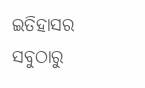ଇତିହାସର ସବୁଠାରୁ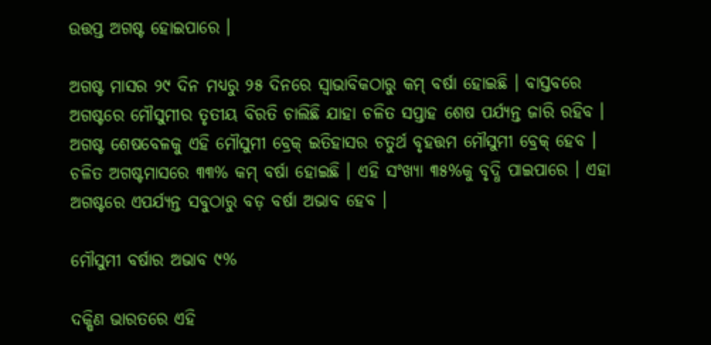ଉତ୍ତପ୍ତ ଅଗଷ୍ଟ ହୋଇପାରେ ।

ଅଗଷ୍ଟ ମାସର ୨୯ ଦିନ ମଧ୍ୟରୁ ୨୫ ଦିନରେ ସ୍ୱାଭାବିକଠାରୁ କମ୍ ବର୍ଷା ହୋଇଛି । ବାସ୍ତବରେ ଅଗଷ୍ଟରେ ମୌସୁମୀର ତୃତୀୟ ବିରତି ଚାଲିଛି ଯାହା ଚଳିତ ସପ୍ତାହ ଶେଷ ପର୍ଯ୍ୟନ୍ତ ଜାରି ରହିବ । ଅଗଷ୍ଟ ଶେଷବେଳକୁ ଏହି ମୌସୁମୀ ବ୍ରେକ୍ ଇତିହାସର ଚତୁର୍ଥ ବୃହତ୍ତମ ମୌସୁମୀ ବ୍ରେକ୍ ହେବ । ଚଳିତ ଅଗଷ୍ଟମାସରେ ୩୩% କମ୍ ବର୍ଷା ହୋଇଛି । ଏହି ସଂଖ୍ୟା ୩୫%କୁ ବୃଦ୍ଧି ପାଇପାରେ । ଏହା ଅଗଷ୍ଟରେ ଏପର୍ଯ୍ୟନ୍ତ ସବୁଠାରୁ ବଡ଼ ବର୍ଷା ଅଭାବ ହେବ ।

ମୌସୁମୀ ବର୍ଷାର ଅଭାବ ୯%

ଦକ୍ଷିଣ ଭାରତରେ ଏହି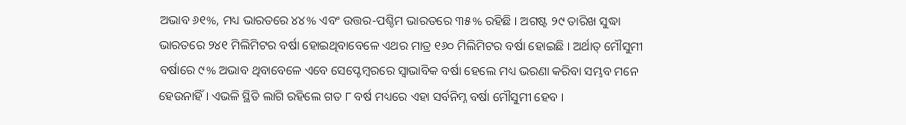ଅଭାବ ୬୧%, ମଧ୍ୟ ଭାରତରେ ୪୪% ଏବଂ ଉତ୍ତର-ପଶ୍ଚିମ ଭାରତରେ ୩୫% ରହିଛି । ଅଗଷ୍ଟ ୨୯ ତାରିଖ ସୁଦ୍ଧା ଭାରତରେ ୨୪୧ ମିଲିମିଟର ବର୍ଷା ହୋଇଥିବାବେଳେ ଏଥର ମାତ୍ର ୧୬୦ ମିଲିମିଟର ବର୍ଷା ହୋଇଛି । ଅର୍ଥାତ୍ ମୌସୁମୀ ବର୍ଷାରେ ୯% ଅଭାବ ଥିବାବେଳେ ଏବେ ସେପ୍ଟେମ୍ବରରେ ସ୍ୱାଭାବିକ ବର୍ଷା ହେଲେ ମଧ୍ୟ ଭରଣା କରିବା ସମ୍ଭବ ମନେ ହେଉନାହିଁ । ଏଭଳି ସ୍ଥିତି ଲାଗି ରହିଲେ ଗତ ୮ ବର୍ଷ ମଧ୍ୟରେ ଏହା ସର୍ବନିମ୍ନ ବର୍ଷା ମୌସୁମୀ ହେବ ।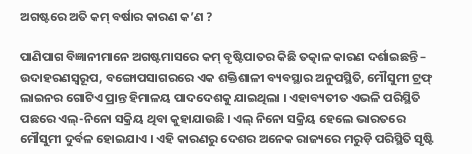ଅଗଷ୍ଟରେ ଅତି କମ୍ ବର୍ଷାର କାରଣ କ’ଣ ?

ପାଣିପାଗ ବିଜ୍ଞାନୀମାନେ ଅଗଷ୍ଟମାସରେ କମ୍ ବୃଷ୍ଟିପାତର କିଛି ତତ୍କାଳ କାରଣ ଦର୍ଶାଇଛନ୍ତି – ଉଦାହରଣସ୍ୱରୂପ, ବଙ୍ଗୋପସାଗରରେ ଏକ ଶକ୍ତିଶାଳୀ ବ୍ୟବସ୍ଥାର ଅନୁପସ୍ଥିତି, ମୌସୁମୀ ଟ୍ରଫ୍ ଲାଇନର ଗୋଟିଏ ପ୍ରାନ୍ତ ହିମାଳୟ ପାଦଦେଶକୁ ଯାଇଥିଲା । ଏହାବ୍ୟତୀତ ଏଭଳି ପରିସ୍ଥିତି ପଛରେ ଏଲ୍-ନିନୋ ସକ୍ରିୟ ଥିବା କୁହାଯାଉଛି । ଏଲ୍ ନିନୋ ସକ୍ରିୟ ହେଲେ ଭାରତରେ ମୌସୁମୀ ଦୁର୍ବଳ ହୋଇଯାଏ । ଏହି କାରଣରୁ ଦେଶର ଅନେକ ରାଜ୍ୟରେ ମରୁଡ଼ି ପରିସ୍ଥିତି ସୃଷ୍ଟି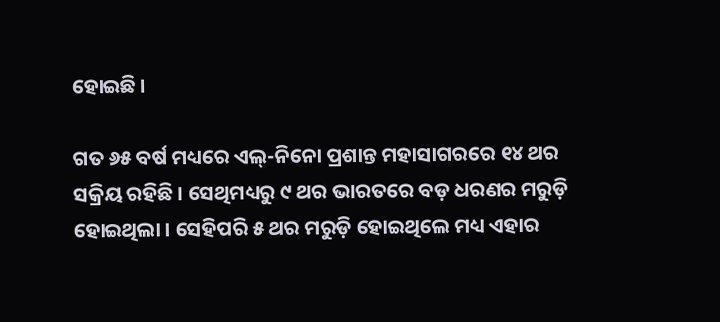ହୋଇଛି ।

ଗତ ୬୫ ବର୍ଷ ମଧ୍ୟରେ ଏଲ୍-ନିନୋ ପ୍ରଶାନ୍ତ ମହାସାଗରରେ ୧୪ ଥର ସକ୍ରିୟ ରହିଛି । ସେଥିମଧ୍ୟରୁ ୯ ଥର ଭାରତରେ ବଡ଼ ଧରଣର ମରୁଡ଼ି ହୋଇଥିଲା । ସେହିପରି ୫ ଥର ମରୁଡ଼ି ହୋଇଥିଲେ ମଧ୍ୟ ଏହାର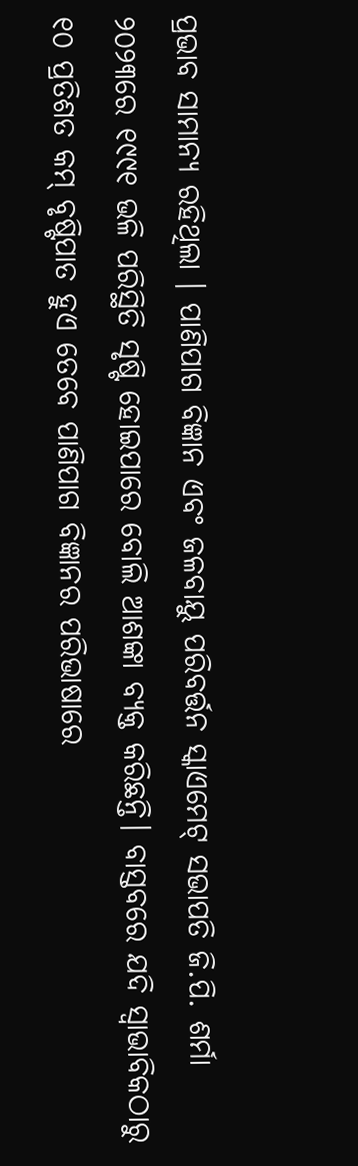ପ୍ରଭାବ ସାମାନ୍ୟ ରହିଥିଲା । ପାଣିପାଗ ବିଜ୍ଞାନ ଏବଂ ଜଳବାୟୁ ପରିବର୍ତ୍ତନ ସ୍କାଏମେଟ୍ ସଭାପତି ଜି.ପି. ଶର୍ମା ୨୦୨୩ରେ ୧୯୯୧ ଭଳି ପରିସ୍ଥିତି ସୃଷ୍ଟି ହୋଇପାରେ ବୋଲି ଆଶଙ୍କା ବ୍ୟକ୍ତ କରିଛନ୍ତି। ବାସ୍ତବରେ ଯଦି ସ୍ୱାଭାବିକଠାରୁ ୧୦ ପ୍ରତିଶତ କମ୍ ବୃଷ୍ଟିପାତ ହୁଏ ତେବେ ପାଣିପାଗ ବିଜ୍ଞାନର ପରିଭାଷାରେ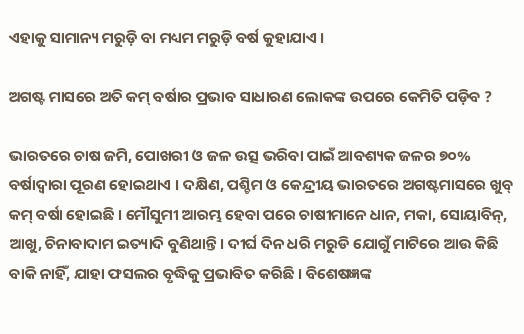ଏହାକୁ ସାମାନ୍ୟ ମରୁଡ଼ି ବା ମଧ୍ୟମ ମରୁଡ଼ି ବର୍ଷ କୁହାଯାଏ ।

ଅଗଷ୍ଟ ମାସରେ ଅତି କମ୍ ବର୍ଷାର ପ୍ରଭାବ ସାଧାରଣ ଲୋକଙ୍କ ଉପରେ କେମିତି ପଡ଼ିବ ?

ଭାରତରେ ଚାଷ ଜମି, ପୋଖରୀ ଓ ଜଳ ଉତ୍ସ ଭରିବା ପାଇଁ ଆବଶ୍ୟକ ଜଳର ୭୦% ବର୍ଷାଦ୍ୱାରା ପୂରଣ ହୋଇଥାଏ । ଦକ୍ଷିଣ, ପଶ୍ଚିମ ଓ କେନ୍ଦ୍ରୀୟ ଭାରତରେ ଅଗଷ୍ଟମାସରେ ଖୁବ୍ କମ୍ ବର୍ଷା ହୋଇଛି । ମୌସୁମୀ ଆରମ୍ଭ ହେବା ପରେ ଚାଷୀମାନେ ଧାନ, ମକା, ସୋୟାବିନ୍, ଆଖୁ, ଚିନାବାଦାମ ଇତ୍ୟାଦି ବୁଣିଥାନ୍ତି । ଦୀର୍ଘ ଦିନ ଧରି ମରୁଡି ଯୋଗୁଁ ମାଟିରେ ଆଉ କିଛି ବାକି ନାହିଁ, ଯାହା ଫସଲର ବୃଦ୍ଧିକୁ ପ୍ରଭାବିତ କରିଛି । ବିଶେଷଜ୍ଞଙ୍କ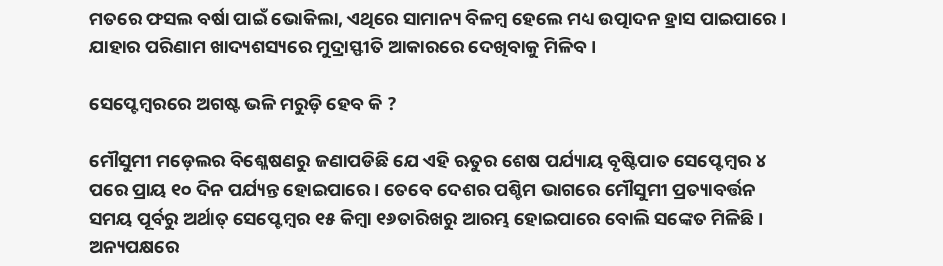ମତରେ ଫସଲ ବର୍ଷା ପାଇଁ ଭୋକିଲା, ଏଥିରେ ସାମାନ୍ୟ ବିଳମ୍ବ ହେଲେ ମଧ୍ୟ ଉତ୍ପାଦନ ହ୍ରାସ ପାଇପାରେ । ଯାହାର ପରିଣାମ ଖାଦ୍ୟଶସ୍ୟରେ ମୁଦ୍ରାସ୍ଫୀତି ଆକାରରେ ଦେଖିବାକୁ ମିଳିବ ।

ସେପ୍ଟେମ୍ବରରେ ଅଗଷ୍ଟ ଭଳି ମରୁଡ଼ି ହେବ କି ?

ମୌସୁମୀ ମଡ଼େଲର ବିଶ୍ଳେଷଣରୁ ଜଣାପଡିଛି ଯେ ଏହି ଋତୁର ଶେଷ ପର୍ଯ୍ୟାୟ ବୃଷ୍ଟିପାତ ସେପ୍ଟେମ୍ବର ୪ ପରେ ପ୍ରାୟ ୧୦ ଦିନ ପର୍ଯ୍ୟନ୍ତ ହୋଇପାରେ । ତେବେ ଦେଶର ପଶ୍ଚିମ ଭାଗରେ ମୌସୁମୀ ପ୍ରତ୍ୟାବର୍ତ୍ତନ ସମୟ ପୂର୍ବରୁ ଅର୍ଥାତ୍ ସେପ୍ଟେମ୍ବର ୧୫ କିମ୍ବା ୧୬ତାରିଖରୁ ଆରମ୍ଭ ହୋଇପାରେ ବୋଲି ସଙ୍କେତ ମିଳିଛି । ଅନ୍ୟପକ୍ଷରେ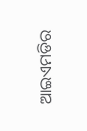ଆଇଏମଡିର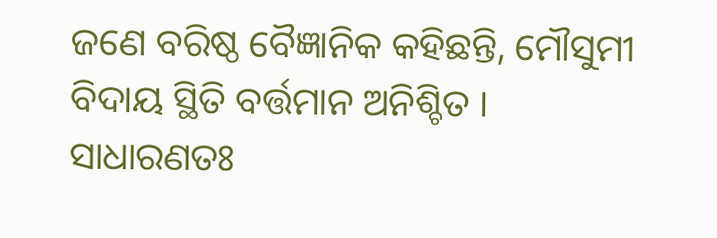ଜଣେ ବରିଷ୍ଠ ବୈଜ୍ଞାନିକ କହିଛନ୍ତି, ମୌସୁମୀ ବିଦାୟ ସ୍ଥିତି ବର୍ତ୍ତମାନ ଅନିଶ୍ଚିତ । ସାଧାରଣତଃ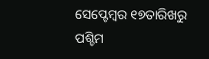ସେପ୍ଟେମ୍ବର ୧୭ତାରିଖରୁ ପଶ୍ଚିମ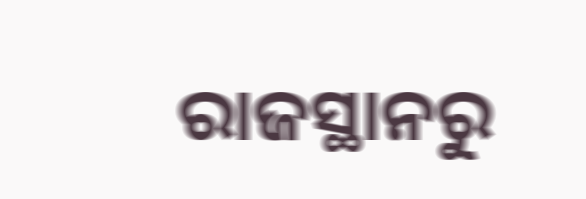ରାଜସ୍ଥାନରୁ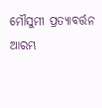ମୌସୁମୀ ପ୍ରତ୍ୟାବର୍ତ୍ତନ ଆରମ୍ଭ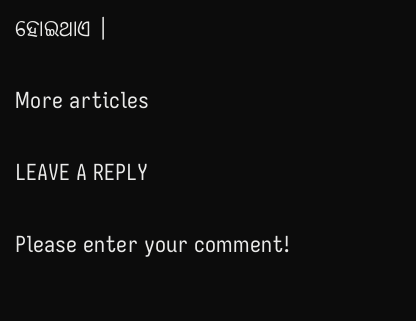ହୋଇଥାଏ ।

More articles

LEAVE A REPLY

Please enter your comment!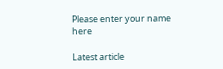Please enter your name here

Latest article